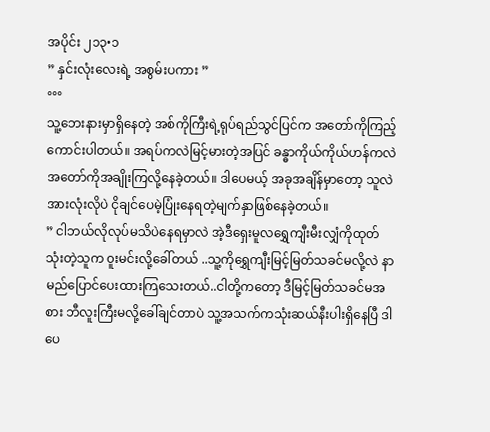အပိုင်း ၂၁၃•၁
” နှင်းလုံးလေးရဲ့ အစွမ်းပကား ”
°°°
သူ့ဘေးနားမှာရှိနေတဲ့ အစ်ကိုကြီးရဲ့ရုပ်ရည်သွင်ပြင်က အတော်ကိုကြည့်ကောင်းပါတယ်။ အရပ်ကလဲမြင့်မားတဲ့အပြင် ခန္ဓာကိုယ်ကိုယ်ဟန်ကလဲအတော်ကိုအချိုးကြလို့နေခဲ့တယ်။ ဒါပေမယ့် အခုအချိန်မှာတော့ သူလဲအားလုံးလိုပဲ ငိုချင်ပေမဲ့ပြုံးနေရတဲ့မျက်နှာဖြစ်နေခဲ့တယ်။
” ငါဘယ်လိုလုပ်မသိပဲနေရမှာလဲ အဲ့ဒီရှေးမူလရွှေကျီးမီးလျှံကိုထုတ်သုံးတဲ့သူက ၀ူးမင်းလို့ခေါ်တယ် ..သူ့ကိုရွှေကျီးမြင့်မြတ်သခင်မလို့လဲ နာမည်ပြောင်ပေးထားကြသေးတယ်..ငါတို့ကတော့ ဒီမြင့်မြတ်သခင်မအစား ဘီလူးကြီးမလို့ခေါ်ချင်တာပဲ သူ့အသက်ကသုံးဆယ်နီးပါးရှိနေပြီ ဒါပေ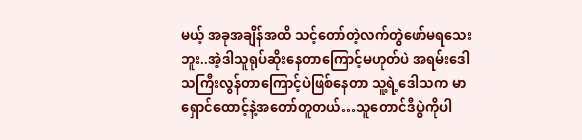မယ့် အခုအချိန်အထိ သင့်တော်တဲ့လက်တွဲဖော်မရသေးဘူး..အဲ့ဒါသူရုပ်ဆိုးနေတာကြောင့်မဟုတ်ပဲ အရမ်းဒေါသကြီးလွန်တာကြောင့်ပဲဖြစ်နေတာ သူ့ရဲ့ဒေါသက မာရှောင်ထောင့်နဲ့အတော်တူတယ်…သူတောင်ဒီပွဲကိုပါ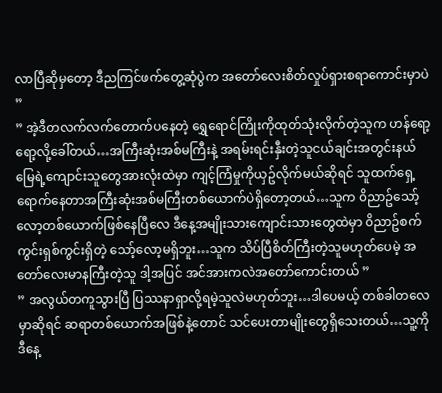လာပြီဆိုမှတော့ ဒီညကြင်ဖက်တွေ့ဆုံပွဲက အတော်လေးစိတ်လှုပ်ရှားစရာကောင်းမှာပဲ ”
” အဲ့ဒီတလက်လက်တောက်ပနေတဲ့ ရွှေရောင်ကြိုးကိုထုတ်သုံးလိုက်တဲ့သူက ဟန်ရော့ရော့လို့ခေါ်တယ်…အကြီးဆုံးအစ်မကြီးနဲ့ အရမ်းရင်းနှီးတဲ့သူငယ်ချင်းအတွင်းနယ်မြေရဲ့ကျောင်းသူတွေအားလုံးထဲမှာ ကျင့်ကြံမှုကိုယှဥ်လိုက်မယ်ဆိုရင် သူထက်ရှေ့ရောက်နေတာအကြီးဆုံးအစ်မကြီးတစ်ယောက်ပဲရှိတော့တယ်…သူက ၀ိညာဥ်သော့်လော့တစ်ယောက်ဖြစ်နေပြီလေ ဒီနေ့အမျိုးသားကျောင်းသားတွေထဲမှာ ၀ိညာဥ်စက်ကွင်းရှစ်ကွင်းရှိတဲ့ သော့်လော့မရှိဘူး…သူက သိပ်ပြီစိတ်ကြီးတဲ့သူမဟုတ်ပေမဲ့ အတော်လေးမာနကြီးတဲ့သူ ဒါ့အပြင် အင်အားကလဲအတော်ကောင်းတယ် ”
” အလွယ်တကူသွားပြီ ပြဿနာရှာလို့ရမဲ့သူလဲမဟုတ်ဘူး…ဒါပေမယ့် တစ်ခါတလေမှာဆိုရင် ဆရာတစ်ယောက်အဖြစ်နဲ့တောင် သင်ပေးတာမျိုးတွေရှိသေးတယ်…သူ့ကိုဒီနေ့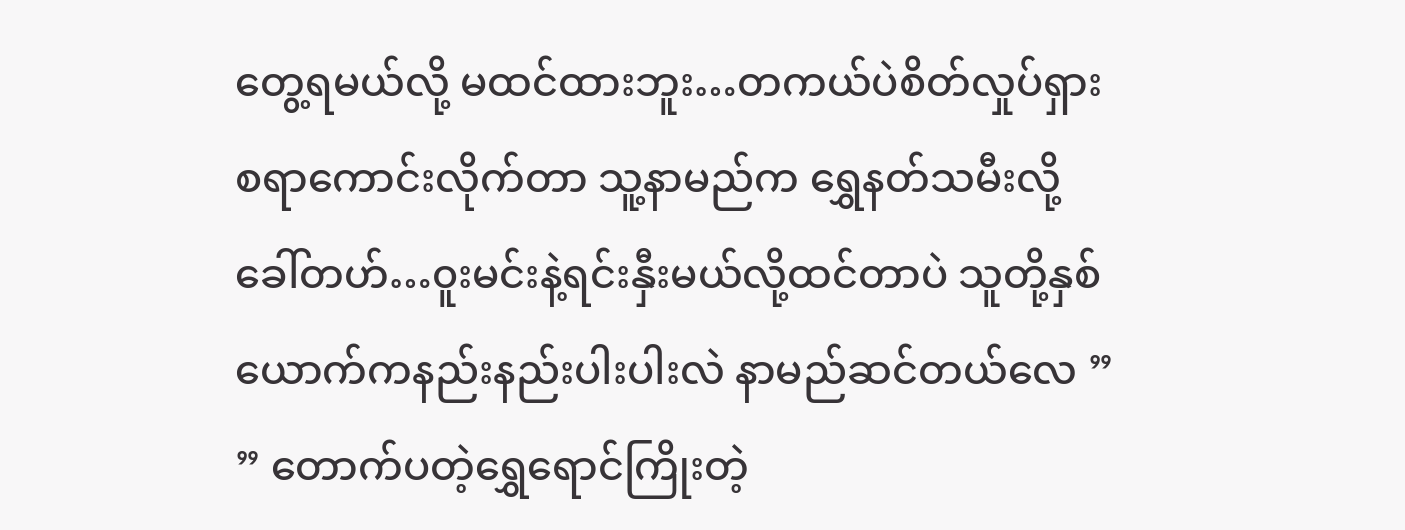တွေ့ရမယ်လို့ မထင်ထားဘူး…တကယ်ပဲစိတ်လှုပ်ရှားစရာကောင်းလိုက်တာ သူ့နာမည်က ရွှေနတ်သမီးလို့ခေါ်တဟ်…၀ူးမင်းနဲ့ရင်းနှီးမယ်လို့ထင်တာပဲ သူတို့နှစ်ယောက်ကနည်းနည်းပါးပါးလဲ နာမည်ဆင်တယ်လေ ”
” တောက်ပတဲ့ရွှေရောင်ကြိုးတဲ့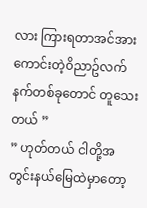လား ကြားရတာအင်အားကောင်းတဲ့၀ိညာဥ်လက်နက်တစ်ခုတောင် တူသေးတယ် ”
” ဟုတ်တယ် ငါတို့အတွင်းနယ်မြေထဲမှာတော့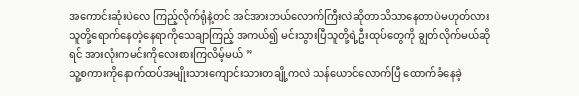အကောင်းဆုံးပဲလေ ကြည့်လိုက်ရုံနဲ့တင် အင်အားဘယ်လောက်ကြီးလဲဆိုတာသိသာနေတာပဲမဟုတ်လား သူတို့ရောက်နေတဲ့နေရာကိုသေချာကြည့် အကယ်၍ မင်းသွားပြီသူတို့ရဲ့ဦးထုပ်တွေကို ချွတ်လိုက်မယ်ဆိုရင် အားလုံးကမင်းကိုလေးစားကြလိမ့်မယ် ”
သူ့စကားကိုနောက်ထပ်အမျိုးသားကျောင်းသားတချို့ကလဲ သန်ယောင်လောက်ပြီ ထောက်ခံနေခဲ့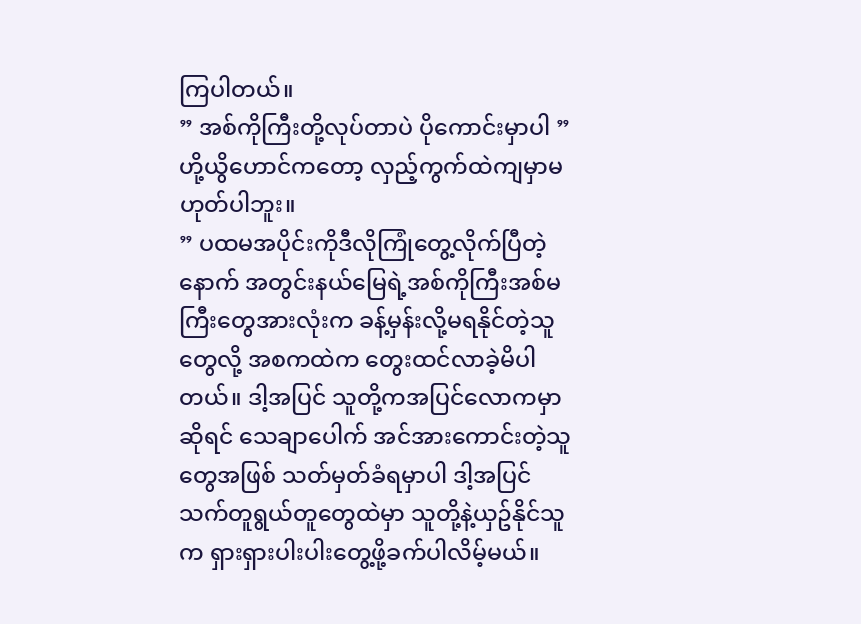ကြပါတယ်။
” အစ်ကိုကြီးတို့လုပ်တာပဲ ပိုကောင်းမှာပါ ”
ဟို့ယွိဟောင်ကတော့ လှည့်ကွက်ထဲကျမှာမဟုတ်ပါဘူး။
” ပထမအပိုင်းကိုဒီလိုကြုံတွေ့လိုက်ပြီတဲ့နောက် အတွင်းနယ်မြေရဲ့အစ်ကိုကြီးအစ်မကြီးတွေအားလုံးက ခန့်မှန်းလို့မရနိုင်တဲ့သူတွေလို့ အစကထဲက တွေးထင်လာခဲ့မိပါတယ်။ ဒါ့အပြင် သူတို့ကအပြင်လောကမှာဆိုရင် သေချာပေါက် အင်အားကောင်းတဲ့သူတွေအဖြစ် သတ်မှတ်ခံရမှာပါ ဒါ့အပြင် သက်တူရွယ်တူတွေထဲမှာ သူတို့နဲ့ယှဥ်နိုင်သူက ရှားရှားပါးပါးတွေ့ဖို့ခက်ပါလိမ့်မယ်။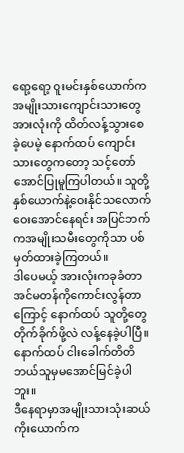ရော့ရော့ ၀ူးမင်းနှစ်ယောက်က အမျိုးသားကျောင်းသားတွေအားလုံးကို ထိတ်လန့်သွားစေခဲ့ပေမဲ့ နောက်ထပ် ကျောင်းသားတွေကတော့ သင့်တော်အောင်ပြုမူကြပါတယ်။ သူတို့နှစ်ယောက်နဲ့ဝေးနိုင်သလောက်ဝေးအောင်နေရင်း အပြင်ဘက်ကအမျိုးသမီးတွေကိုသာ ပစ်မှတ်ထားခဲ့ကြတယ်။
ဒါပေမယ့် အားလုံးကခုခံတာအင်မတန်ကိုကောင်းလွန်တာကြောင့် နောက်ထပ် သူတို့တွေတိုက်ခိုက်ဖို့လဲ လန့်နေခဲ့ပါပြီ။ နောက်ထပ် ငါးခေါက်တိတိဘယ်သူမှမအောင်မြင်ခဲ့ပါဘူး။
ဒီနေရာမှာအမျိုးသားသုံးဆယ်ကိုးယောက်က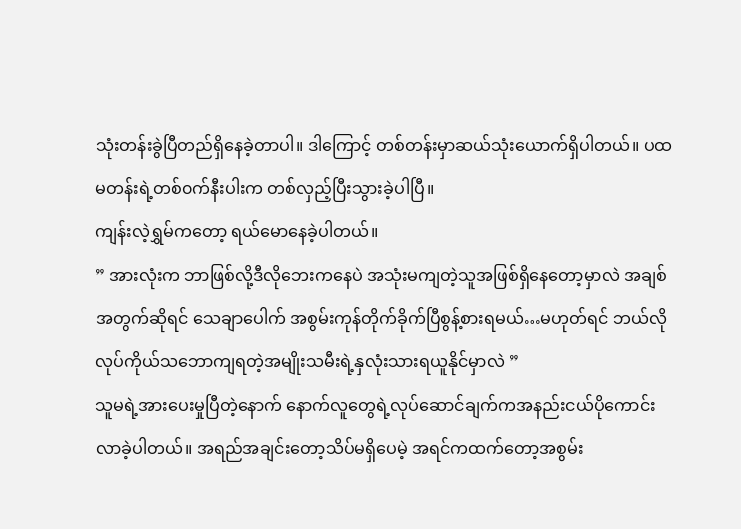သုံးတန်းခွဲပြီတည်ရှိနေခဲ့တာပါ။ ဒါကြောင့် တစ်တန်းမှာဆယ်သုံးယောက်ရှိပါတယ်။ ပထမတန်းရဲ့တစ်၀က်နီးပါးက တစ်လှည့်ပြီးသွားခဲ့ပါပြီ။
ကျန်းလဲ့ရွှမ်ကတော့ ရယ်မောနေခဲ့ပါတယ်။
” အားလုံးက ဘာဖြစ်လို့ဒီလိုဘေးကနေပဲ အသုံးမကျတဲ့သူအဖြစ်ရှိနေတော့မှာလဲ အချစ်အတွက်ဆိုရင် သေချာပေါက် အစွမ်းကုန်တိုက်ခိုက်ပြီစွန့်စားရမယ်…မဟုတ်ရင် ဘယ်လိုလုပ်ကိုယ်သဘောကျရတဲ့အမျိုးသမီးရဲ့နှလုံးသားရယူနိုင်မှာလဲ ”
သူမရဲ့အားပေးမှုပြီတဲ့နောက် နောက်လူတွေရဲ့လုပ်ဆောင်ချက်ကအနည်းငယ်ပိုကောင်းလာခဲ့ပါတယ်။ အရည်အချင်းတော့သိပ်မရှိပေမဲ့ အရင်ကထက်တော့အစွမ်း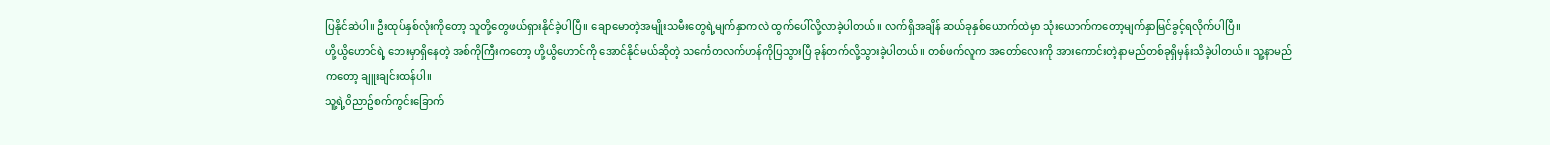ပြနိုင်ဆဲပါ။ ဦးထုပ်နှစ်လုံးကိုတော့ သူတို့တွေဖယ်ရှားနိုင်ခဲ့ပါပြီ။ ချောမောတဲ့အမျိုးသမီးတွေရဲ့မျက်နှာကလဲ ထွက်ပေါ်လို့လာခဲ့ပါတယ်။ လက်ရှိအချိန် ဆယ်ခုနှစ်ယောက်ထဲမှာ သုံးယောက်ကတော့မျက်နှာမြင်ခွင့်ရလိုက်ပါပြီ။
ဟို့ယွိဟောင်ရဲ့ ဘေးမှာရှိနေတဲ့ အစ်ကိုကြီးကတော့ ဟို့ယွိဟောင်ကို အောင်နိုင်မယ်ဆိုတဲ့ သင်္ကေတလက်ဟန်ကိုပြသွားပြီ ခုန်တက်လို့သွားခဲ့ပါတယ်။ တစ်ဖက်လူက အတော်လေးကို အားကောင်းတဲ့နာမည်တစ်ခုရှိမှန်းသိခဲ့ပါတယ်။ သူ့နာမည်ကတော့ ချူးချင်းထန်ပါ။
သူ့ရဲ့၀ိညာဥ်စက်ကွင်းခြောက်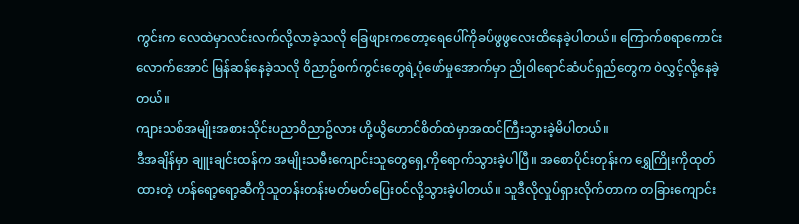ကွင်းက လေထဲမှာလင်းလက်လို့လာခဲ့သလို ခြေဖျားကတော့ရေပေါ်ကိုခပ်ဖွဖွလေးထိနေခဲ့ပါတယ်။ ကြောက်စရာကောင်းလောက်အောင် မြန်ဆန်နေခဲ့သလို ၀ိညာဥ်စက်ကွင်းတွေရဲ့ပုံဖော်မှုအောက်မှာ ညို၀ါရောင်ဆံပင်ရှည်တွေက ဝဲလွှင့်လို့နေခဲ့တယ်။
ကျားသစ်အမျိုးအစားသိုင်းပညာ၀ိညာဥ်လား ဟို့ယွိဟောင်စိတ်ထဲမှာအထင်ကြီးသွားခဲ့မိပါတယ်။
ဒီအချိန်မှာ ချူးချင်းထန်က အမျိုးသမီးကျောင်းသူတွေရှေ့ကိုရောက်သွားခဲ့ပါပြီ။ အစောပိုင်းတုန်းက ရွှေကြိုးကိုထုတ်ထားတဲ့ ဟန်ရော့ရော့ဆီကိုသူတန်းတန်းမတ်မတ်ပြေး၀င်လို့သွားခဲ့ပါတယ်။ သူဒီလိုလှုပ်ရှားလိုက်တာက တခြားကျောင်း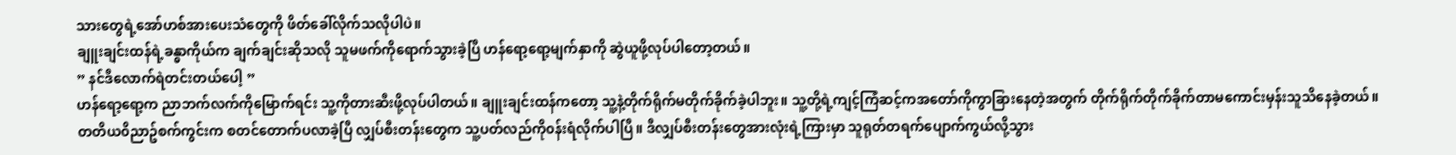သားတွေရဲ့အော်ဟစ်အားပေးသံတွေကို ဖိတ်ခေါ်လိုက်သလိုပါပဲ။
ချူးချင်းထန်ရဲ့ခန္ဓာကိုယ်က ချက်ချင်းဆိုသလို သူမဖက်ကိုရောက်သွားခဲ့ပြီ ဟန်ရော့ရော့မျက်နှာကို ဆွဲယူဖို့လုပ်ပါတော့တယ်။
” နင်ဒီလောက်ရဲတင်းတယ်ပေါ့ ”
ဟန်ရော့ရော့က ညာဘက်လက်ကိုမြောက်ရင်း သူ့ကိုတားဆီးဖို့လုပ်ပါတယ်။ ချူးချင်းထန်ကတော့ သူ့နဲ့တိုက်ရိုက်မတိုက်ခိုက်ခဲ့ပါဘူး။ သူ့တို့ရဲ့ကျင့်ကြံဆင့်ကအတော်ကိုကွာခြားနေတဲ့အတွက် တိုက်ရိုက်တိုက်ခိုက်တာမကောင်းမှန်းသူသိနေခဲ့တယ်။ တတိယ၀ိညာဥ်စက်ကွင်းက စတင်တောက်ပလာခဲ့ပြီ လျှပ်စီးတန်းတွေက သူ့ပတ်လည်ကို၀န်းရံလိုက်ပါပြီ။ ဒီလျှပ်စီးတန်းတွေအားလုံးရဲ့ကြားမှာ သူရုတ်တရက်ပျောက်ကွယ်လို့သွား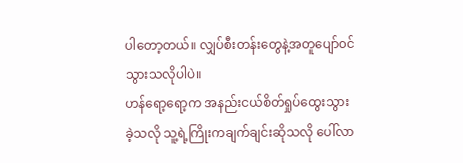ပါတော့တယ်။ လျှပ်စီးတန်းတွေနဲ့အတူပျော်၀င်သွားသလိုပါပဲ။
ဟန်ရော့ရော့က အနည်းငယ်စိတ်ရှုပ်ထွေးသွားခဲ့သလို သူ့ရဲ့ကြိုးကချက်ချင်းဆိုသလို ပေါ်လာ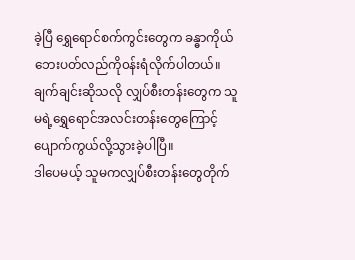ခဲ့ပြီ ရွှေရောင်စက်ကွင်းတွေက ခန္ဓာကိုယ်ဘေးပတ်လည်ကို၀န်းရံလိုက်ပါတယ်။ ချက်ချင်းဆိုသလို လျှပ်စီးတန်းတွေက သူမရဲ့ရွှေရောင်အလင်းတန်းတွေကြောင့် ပျောက်ကွယ်လို့သွားခဲ့ပါပြီ။
ဒါပေမယ့် သူမကလျှပ်စီးတန်းတွေတိုက်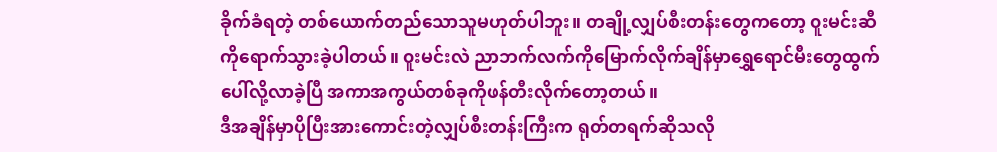ခိုက်ခံရတဲ့ တစ်ယောက်တည်သောသူမဟုတ်ပါဘူး။ တချို့လျှပ်စီးတန်းတွေကတော့ ၀ူးမင်းဆီကိုရောက်သွားခဲ့ပါတယ်။ ၀ူးမင်းလဲ ညာဘက်လက်ကိုမြောက်လိုက်ချိန်မှာရွှေရောင်မီးတွေထွက်ပေါ်လို့လာခဲ့ပြီ အကာအကွယ်တစ်ခုကိုဖန်တီးလိုက်တော့တယ်။
ဒီအချိန်မှာပိုပြီးအားကောင်းတဲ့လျှပ်စီးတန်းကြီးက ရုတ်တရက်ဆိုသလို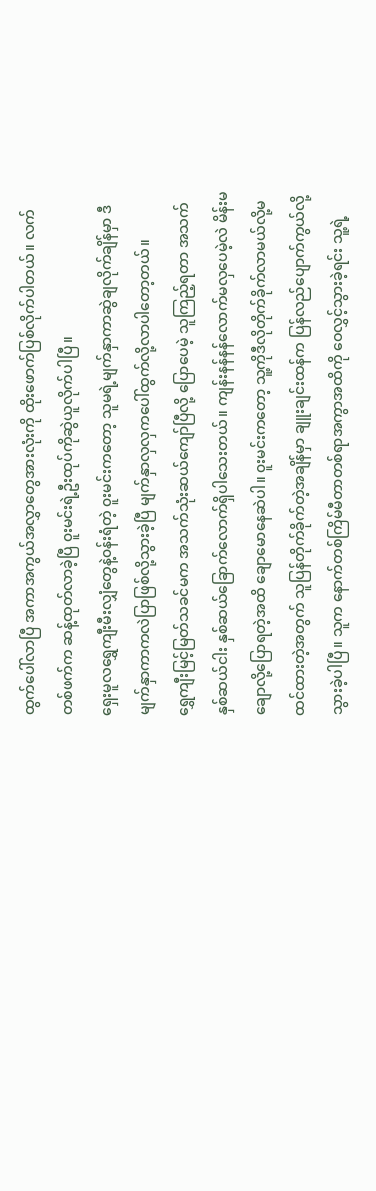ထွက်ပေါ်လာပြီ အကာအကွယ်အလွှာတွေအားလုံးကို ထိုးဖောက်ပြစ်လိုက်ပါတယ်။ လက်တစ်ဖက်က ဆန့်ထုတ်လာခဲ့ပြီ ၀ူးမင်းရဲ့ဦးထုပ်ကိုဆွဲယူလိုက်ပါပြီ။
ရှေးမူလရွှေကျီးမီးလျှံတွေနဲ့၀န်းရံတဲ့ ၀ူးမင်းကတော့ သူမရဲ့မျက်နှာကာဆွဲချလိုက်ချိန်မှာ ဒီမျက်နှာကာကလဲပြာဖြစ်လို့သွားခဲ့ပြီ မျက်နှာလှလှကပေါ်ထွက်လို့လာပါတော့တယ်။
ရွှေကျီးမြင့်မြတ်သခင်မက အသက်သုံးဆယ်ကျော်ပြီလို့ ပြောပေမဲ့ သူကြည့်ရတာ အသက်နှစ်ဆယ်ငါး နှစ်ဆယ်ခြောက်လောက်ရှိပါသေးတယ်။ ကျန်းနန်နန်လောက်မလှပေမဲ့လဲ မိန်းမချောလို့ပြောရတဲ့အထိ ချောမောနေဆဲပါ။ ၀ူးမင်းကတော့ သူ့ကိုဒီလိုတိုက်ခိုက်လာမယ်လို့မထင်ထားတဲ့အတွက် သူပြန်တိုက်ခိုက်တဲ့အချိန်မှာ ချူးချင်းထန်က ပြန်လည်ပျောက်ကွယ်လို့သွားခဲ့ပါပြီ။ သူက နောက်တစ်ကြိမ်မီတာတစ်ရာအကွာအထိကို ဝေလွှင့်သွားခဲ့ရင်း သူ့ရဲ့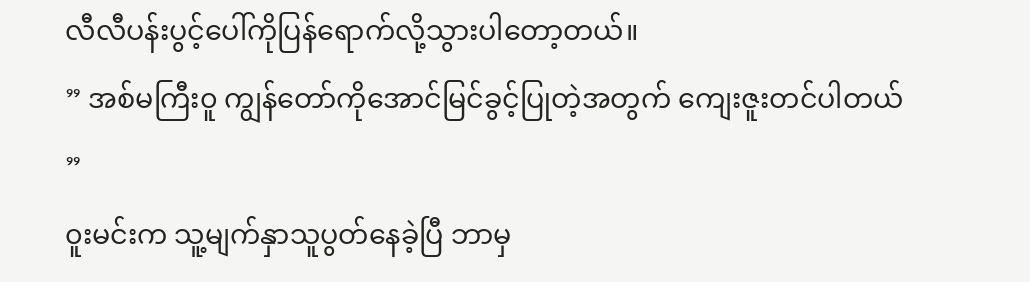လီလီပန်းပွင့်ပေါ်ကိုပြန်ရောက်လို့သွားပါတော့တယ်။
” အစ်မကြီး၀ူ ကျွန်တော်ကိုအောင်မြင်ခွင့်ပြုတဲ့အတွက် ကျေးဇူးတင်ပါတယ် ”
၀ူးမင်းက သူ့မျက်နှာသူပွတ်နေခဲ့ပြီ ဘာမှ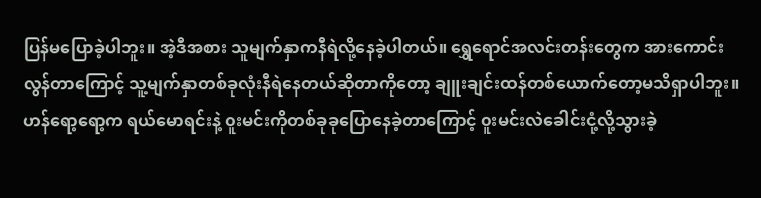ပြန်မပြောခဲ့ပါဘူး။ အဲ့ဒီအစား သူမျက်နှာကနီရဲလို့နေခဲ့ပါတယ်။ ရွှေရောင်အလင်းတန်းတွေက အားကောင်းလွန်တာကြောင့် သူ့မျက်နှာတစ်ခုလုံးနီရဲနေတယ်ဆိုတာကိုတော့ ချူးချင်းထန်တစ်ယောက်တော့မသိရှာပါဘူး။
ဟန်ရော့ရော့က ရယ်မောရင်းနဲ့ ၀ူးမင်းကိုတစ်ခုခုပြောနေခဲ့တာကြောင့် ၀ူးမင်းလဲခေါင်းငုံ့လို့သွားခဲ့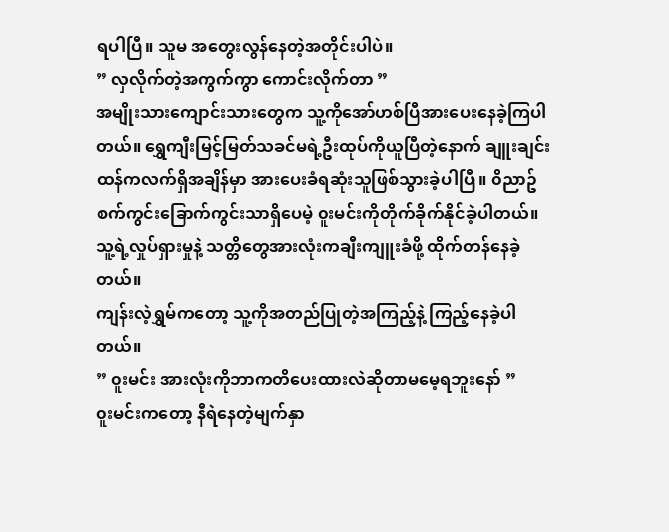ရပါပြီ။ သူမ အတွေးလွန်နေတဲ့အတိုင်းပါပဲ။
” လှလိုက်တဲ့အကွက်ကွာ ကောင်းလိုက်တာ ”
အမျိုးသားကျောင်းသားတွေက သူ့ကိုအော်ဟစ်ပြီအားပေးနေခဲ့ကြပါတယ်။ ရွှေကျီးမြင့်မြတ်သခင်မရဲ့ဦးထုပ်ကိုယူပြီတဲ့နောက် ချူးချင်းထန်ကလက်ရှိအချိန်မှာ အားပေးခံရဆုံးသူဖြစ်သွားခဲ့ပါပြီ။ ၀ိညာဥ်စက်ကွင်းခြောက်ကွင်းသာရှိပေမဲ့ ၀ူးမင်းကိုတိုက်ခိုက်နိုင်ခဲ့ပါတယ်။ သူ့ရဲ့လှုပ်ရှားမှုနဲ့ သတ္တိတွေအားလုံးကချီးကျူးခံဖို့ ထိုက်တန်နေခဲ့တယ်။
ကျန်းလဲ့ရွှမ်ကတော့ သူ့ကိုအတည်ပြုတဲ့အကြည့်နဲ့ ကြည့်နေခဲ့ပါတယ်။
” ၀ူးမင်း အားလုံးကိုဘာကတိပေးထားလဲဆိုတာမမေ့ရဘူးနော် ”
၀ူးမင်းကတော့ နီရဲနေတဲ့မျက်နှာ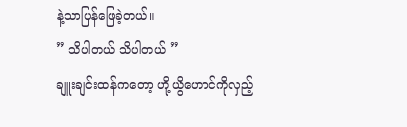နဲ့သာပြန်ဖြေခဲ့တယ်။
” သိပါတယ် သိပါတယ် ”
ချူးချင်းထန်ကတော့ ဟို့ယွိဟောင်ကိုလှည့်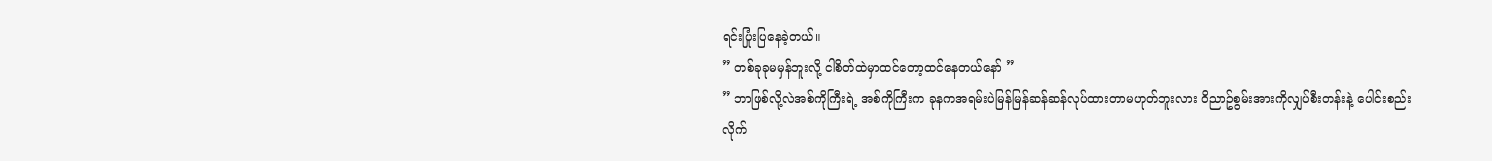ရင်းပြုံးပြနေခဲ့တယ်။
” တစ်ခုခုမမှန်ဘူးလို့ ငါစိတ်ထဲမှာထင်တော့ထင်နေတယ်နော် ”
” ဘာဖြစ်လို့လဲအစ်ကိုကြီးရဲ့ အစ်ကိုကြီးက ခုနကအရမ်းပဲမြန်မြန်ဆန်ဆန်လုပ်ထားတာမဟုတ်ဘူးလား ၀ိညာဥ်စွမ်းအားကိုလျှပ်စီးတန်းနဲ့ ပေါင်းစည်းလိုက်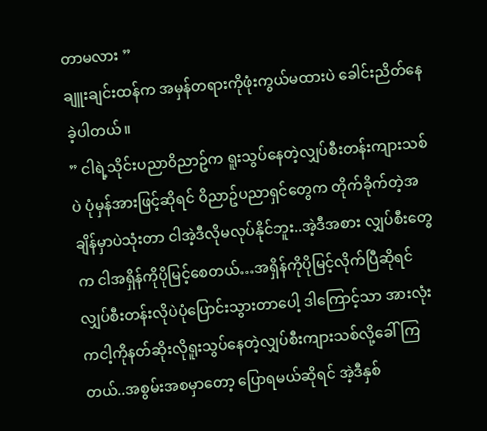တာမလား ”
ချူးချင်းထန်က အမှန်တရားကိုဖုံးကွယ်မထားပဲ ခေါင်းညိတ်နေခဲ့ပါတယ်။
” ငါရဲ့သိုင်းပညာ၀ိညာဥ်က ရူးသွပ်နေတဲ့လျှပ်စီးတန်းကျားသစ်ပဲ ပုံမှန်အားဖြင့်ဆိုရင် ၀ိညာဥ်ပညာရှင်တွေက တိုက်ခိုက်တဲ့အချိန်မှာပဲသုံးတာ ငါအဲ့ဒီလိုမလုပ်နိုင်ဘူး..အဲ့ဒီအစား လျှပ်စီးတွေက ငါအရှိန်ကိုပိုမြင့်စေတယ်…အရှိန်ကိုပိုမြင့်လိုက်ပြီဆိုရင် လျှပ်စီးတန်းလိုပဲပုံပြောင်းသွားတာပေါ့ ဒါကြောင့်သာ အားလုံးကငါ့ကိုနတ်ဆိုးလိုရူးသွပ်နေတဲ့လျှပ်စီးကျားသစ်လို့ခေါ်ကြတယ်..အစွမ်းအစမှာတော့ ပြောရမယ်ဆိုရင် အဲ့ဒီနှစ်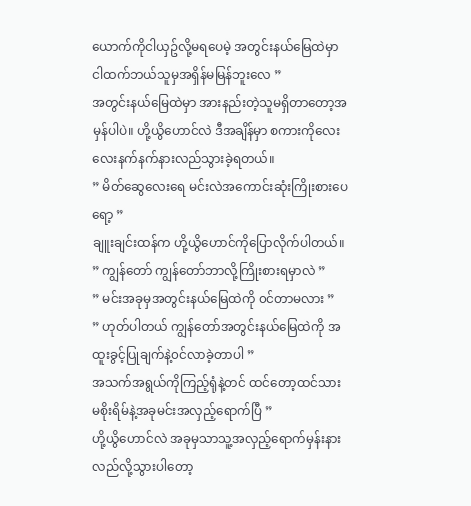ယောက်ကိုငါယှဥ်လို့မရပေမဲ့ အတွင်းနယ်မြေထဲမှာ ငါထက်ဘယ်သူမှအရှိန်မမြန်ဘူးလေ ”
အတွင်းနယ်မြေထဲမှာ အားနည်းတဲ့သူမရှိတာတော့အမှန်ပါပဲ။ ဟို့ယွိဟောင်လဲ ဒီအချိန်မှာ စကားကိုလေးလေးနက်နက်နားလည်သွားခဲ့ရတယ်။
” မိတ်ဆွေလေးရေ မင်းလဲအကောင်းဆုံးကြိုးစားပေရော့ ”
ချူးချင်းထန်က ဟို့ယွိဟောင်ကိုပြောလိုက်ပါတယ်။
” ကျွန်တော် ကျွန်တော်ဘာလို့ကြိုးစားရမှာလဲ ”
” မင်းအခုမှအတွင်းနယ်မြေထဲကို ၀င်တာမလား ”
” ဟုတ်ပါတယ် ကျွန်တော်အတွင်းနယ်မြေထဲကို အထူးခွင့်ပြုချက်နဲ့၀င်လာခဲ့တာပါ ”
အသက်အရွယ်ကိုကြည့်ရုံနဲ့တင် ထင်တော့ထင်သား မစိုးရိမ်နဲ့အခုမင်းအလှည့်ရောက်ပြီ ”
ဟို့ယွိဟောင်လဲ အခုမှသာသူ့အလှည့်ရောက်မှန်းနားလည်လို့သွားပါတော့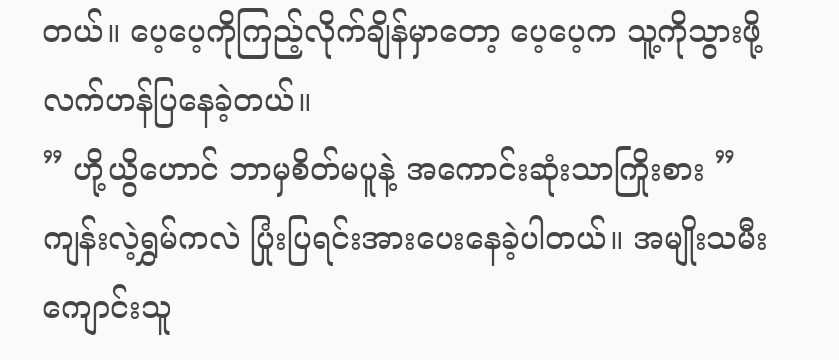တယ်။ ပေ့ပေ့ကိုကြည့်လိုက်ချိန်မှာတော့ ပေ့ပေ့က သူ့ကိုသွားဖို့လက်ဟန်ပြနေခဲ့တယ်။
” ဟို့ယွိဟောင် ဘာမှစိတ်မပူနဲ့ အကောင်းဆုံးသာကြိုးစား ”
ကျန်းလဲ့ရွှမ်ကလဲ ပြုံးပြရင်းအားပေးနေခဲ့ပါတယ်။ အမျိုးသမီးကျောင်းသူ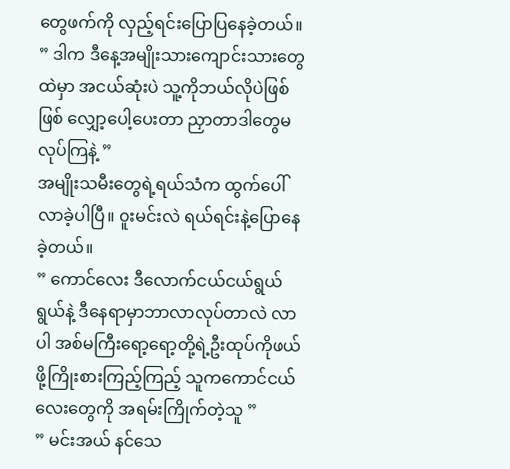တွေဖက်ကို လှည့်ရင်းပြောပြနေခဲ့တယ်။
” ဒါက ဒီနေ့အမျိုးသားကျောင်းသားတွေထဲမှာ အငယ်ဆုံးပဲ သူ့ကိုဘယ်လိုပဲဖြစ်ဖြစ် လျှော့ပေါ့ပေးတာ ညှာတာဒါတွေမလုပ်ကြနဲ့ ”
အမျိုးသမီးတွေရဲ့ရယ်သံက ထွက်ပေါ်လာခဲ့ပါပြီ။ ၀ူးမင်းလဲ ရယ်ရင်းနဲ့ပြောနေခဲ့တယ်။
” ကောင်လေး ဒီလောက်ငယ်ငယ်ရွယ်ရွယ်နဲ့ ဒီနေရာမှာဘာလာလုပ်တာလဲ လာပါ အစ်မကြီးရော့ရော့တို့ရဲ့ဦးထုပ်ကိုဖယ်ဖို့ကြိုးစားကြည့်ကြည့် သူကကောင်ငယ်လေးတွေကို အရမ်းကြိုက်တဲ့သူ ”
” မင်းအယ် နင်သေ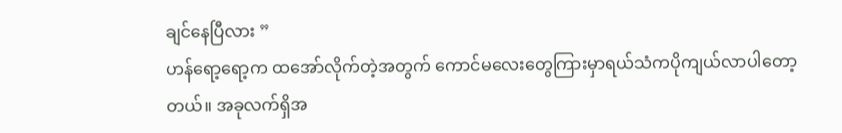ချင်နေပြီလား ”
ဟန်ရော့ရော့က ထအော်လိုက်တဲ့အတွက် ကောင်မလေးတွေကြားမှာရယ်သံကပိုကျယ်လာပါတော့တယ်။ အခုလက်ရှိအ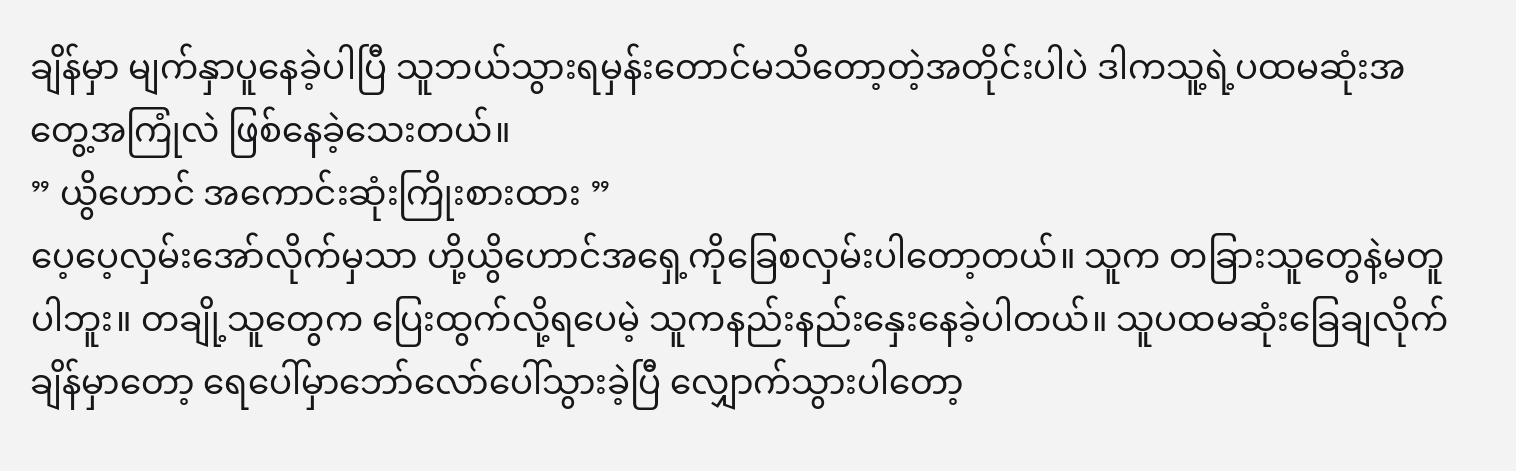ချိန်မှာ မျက်နှာပူနေခဲ့ပါပြီ သူဘယ်သွားရမှန်းတောင်မသိတော့တဲ့အတိုင်းပါပဲ ဒါကသူ့ရဲ့ပထမဆုံးအတွေ့အကြုံလဲ ဖြစ်နေခဲ့သေးတယ်။
” ယွိဟောင် အကောင်းဆုံးကြိုးစားထား ”
ပေ့ပေ့လှမ်းအော်လိုက်မှသာ ဟို့ယွိဟောင်အရှေ့ကိုခြေစလှမ်းပါတော့တယ်။ သူက တခြားသူတွေနဲ့မတူပါဘူး။ တချို့သူတွေက ပြေးထွက်လို့ရပေမဲ့ သူကနည်းနည်းနှေးနေခဲ့ပါတယ်။ သူပထမဆုံးခြေချလိုက်ချိန်မှာတော့ ရေပေါ်မှာဘော်လော်ပေါ်သွားခဲ့ပြီ လျှောက်သွားပါတော့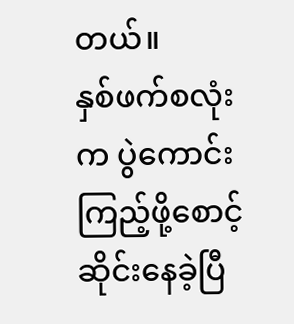တယ်။
နှစ်ဖက်စလုံးက ပွဲကောင်းကြည့်ဖို့စောင့်ဆိုင်းနေခဲ့ပြီ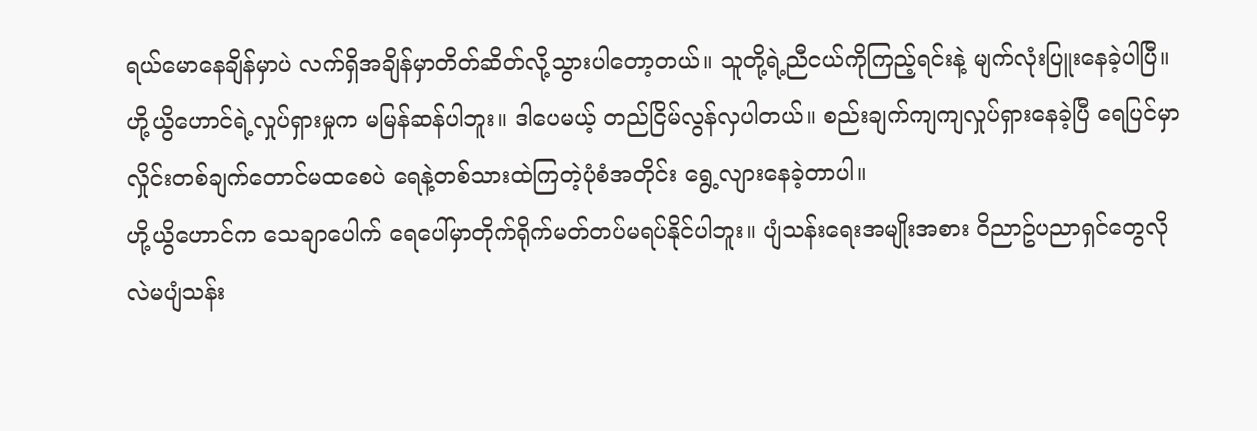ရယ်မောနေချိန်မှာပဲ လက်ရှိအချိန်မှာတိတ်ဆိတ်လို့သွားပါတော့တယ်။ သူတို့ရဲ့ညီငယ်ကိုကြည့်ရင်းနဲ့ မျက်လုံးပြူးနေခဲ့ပါပြီ။
ဟို့ယွိဟောင်ရဲ့လှုပ်ရှားမှုက မမြန်ဆန်ပါဘူး။ ဒါပေမယ့် တည်ငြိမ်လွန်လှပါတယ်။ စည်းချက်ကျကျလှုပ်ရှားနေခဲ့ပြီ ရေပြင်မှာလှိုင်းတစ်ချက်တောင်မထစေပဲ ရေနဲ့တစ်သားထဲကြတဲ့ပုံစံအတိုင်း ရွေ့လျားနေခဲ့တာပါ။
ဟို့ယွိဟောင်က သေချာပေါက် ရေပေါ်မှာတိုက်ရိုက်မတ်တပ်မရပ်နိုင်ပါဘူး။ ပျံသန်းရေးအမျိုးအစား ၀ိညာဥ်ပညာရှင်တွေလိုလဲမပျံသန်း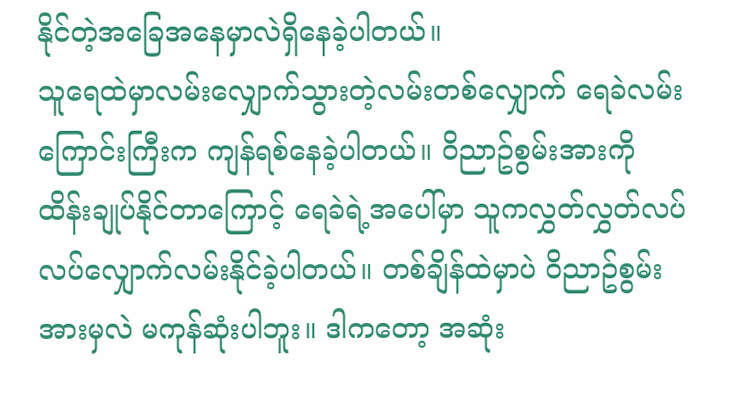နိုင်တဲ့အခြေအနေမှာလဲရှိနေခဲ့ပါတယ်။
သူရေထဲမှာလမ်းလျှောက်သွားတဲ့လမ်းတစ်လျှောက် ရေခဲလမ်းကြောင်းကြီးက ကျန်ရစ်နေခဲ့ပါတယ်။ ၀ိညာဥ်စွမ်းအားကို ထိန်းချုပ်နိုင်တာကြောင့် ရေခဲရဲ့အပေါ်မှာ သူကလွှတ်လွှတ်လပ်လပ်လျှောက်လမ်းနိုင်ခဲ့ပါတယ်။ တစ်ချိန်ထဲမှာပဲ ၀ိညာဥ်စွမ်းအားမှလဲ မကုန်ဆုံးပါဘူး။ ဒါကတော့ အဆုံး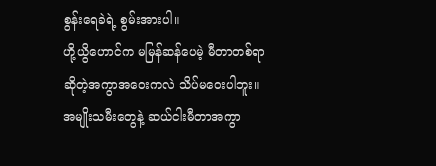စွန်းရေခဲရဲ့ စွမ်းအားပါ။
ဟို့ယွိဟောင်က မမြန်ဆန်ပေမဲ့ မီတာတစ်ရာဆိုတဲ့အကွာအဝေးကလဲ သိပ်မဝေးပါဘူး။ အမျိုးသမီးတွေနဲ့ ဆယ်ငါးမီတာအကွာ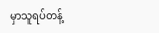မှာသူရပ်တန့်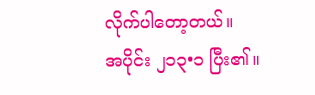လိုက်ပါတော့တယ်။
အပိုင်း ၂၁၃•၁ ပြီး၏။